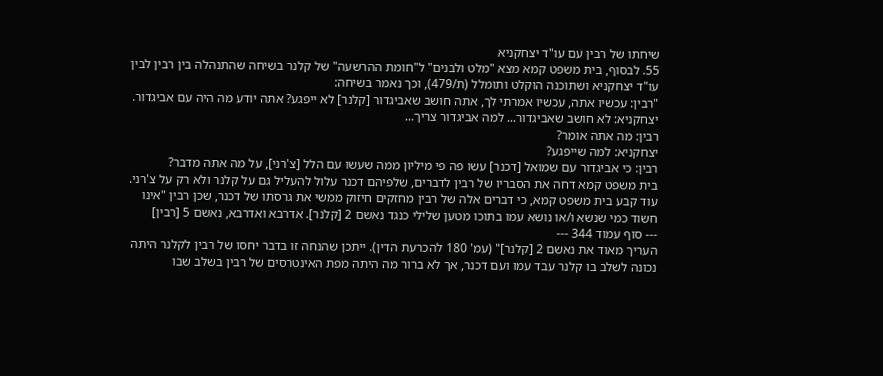שיחתו של רבין עם עו"ד יצחקניא
55. לבסוף, בית משפט קמא מצא "מלט ולבנים" ל"חומת ההרשעה" של קלנר בשיחה שהתנהלה בין רבין לבין עו"ד יצחקניא ושתוכנה הוקלט ותומלל (ת/479), וכך נאמר בשיחה:
"רבין: עכשיו אתה, עכשיו אמרתי לך, אתה חושב שאביגדור [קלנר] לא ייפגע? אתה יודע מה היה עם אביגדור.
יצחקניא: לא חושב שאביגדור... למה אביגדור צריך...
רבין: מה אתה אומר?
יצחקניא: למה שייפגע?
רבין: כי אביגדור עם שמואל [דכנר] עשו פה פי מיליון ממה שעשו עם הלל [צ'רני], על מה אתה מדבר?
בית משפט קמא דחה את הסבריו של רבין לדברים, שלפיהם דכנר עלול להעליל גם על קלנר ולא רק על צ'רני. עוד קבע בית משפט קמא, כי דברים אלה של רבין מחזקים חיזוק ממשי את גרסתו של דכנר, שכן רבין "אינו חשוד כמי שנשא ו/או נושא עמו בתוכו מטען שלילי כנגד נאשם 2 [קלנר]. אדרבא ואדרבא, נאשם 5 [רבין]
--- סוף עמוד 344 ---
העריך מאוד את נאשם 2 [קלנר]" (עמ' 180 להכרעת הדין). ייתכן שהנחה זו בדבר יחסו של רבין לקלנר היתה נכונה לשלב בו קלנר עבד עמו ועם דכנר, אך לא ברור מה היתה מפת האינטרסים של רבין בשלב שבו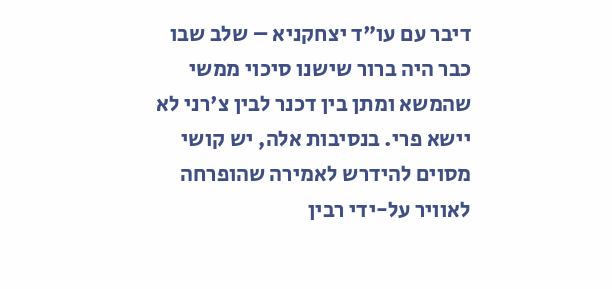דיבר עם עו"ד יצחקניא – שלב שבו כבר היה ברור שישנו סיכוי ממשי שהמשא ומתן בין דכנר לבין צ'רני לא יישא פרי. בנסיבות אלה, יש קושי מסוים להידרש לאמירה שהופרחה לאוויר על-ידי רבין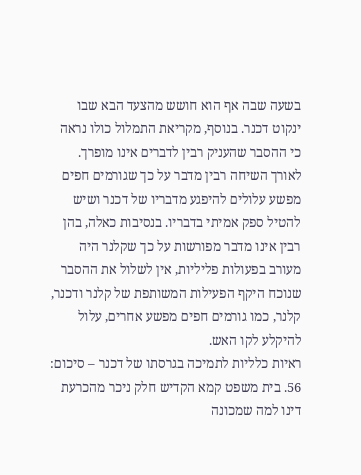בשעה שבה אף הוא חושש מהצעד הבא שבו ינקוט דכנר. בנוסף, מקריאת התמלול כולו נראה כי ההסבר שהעניק רבין לדברים אינו מופרך. לאורך השיחה רבין מדבר על כך שגורמים חפים מפשע עלולים להיפגע מדבריו של דכנר ושיש להטיל ספק אמיתי בדבריו. בנסיבות כאלה, בהן רבין אינו מדבר מפורשות על כך שקלנר היה מעורב בפעולות פליליות, אין לשלול את ההסבר שנוכח היקף הפעילות המשותפת של קלנר ודכנר, קלנר, כמו גורמים חפים מפשע אחרים, עלול להיקלע לקו האש.
ראיות כלליות לתמיכה בגרסתו של דכנר – סיכום:
56. בית משפט קמא הקדיש חלק ניכר מהכרעת דינו למה שמכונה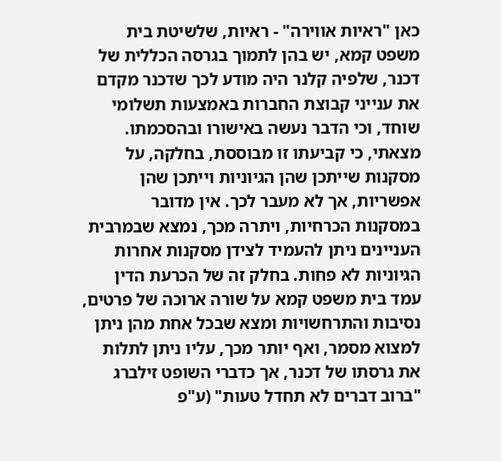כאן "ראיות אווירה" - ראיות, שלשיטת בית משפט קמא, יש בהן לתמוך בגרסה הכללית של דכנר, שלפיה קלנר היה מודע לכך שדכנר מקדם את ענייני קבוצת החברות באמצעות תשלומי שוחד, וכי הדבר נעשה באישורו ובהסכמתו. מצאתי, כי קביעתו זו מבוססת, בחלקה, על מסקנות שייתכן שהן הגיוניות וייתכן שהן אפשריות, אך לא מעבר לכך. אין מדובר במסקנות הכרחיות, ויתרה מכך, נמצא שבמרבית העניינים ניתן להעמיד לצידן מסקנות אחרות הגיוניות לא פחות. בחלק זה של הכרעת הדין עמד בית משפט קמא על שורה ארוכה של פרטים, נסיבות והתרחשויות ומצא שבכל אחת מהן ניתן למצוא מסמר, ואף יותר מכך, עליו ניתן לתלות את גרסתו של דכנר, אך כדברי השופט זילברג "ברוב דברים לא תחדל טעות" (ע"פ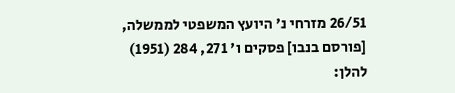26/51 מזרחי נ' היועץ המשפטי לממשלה, [פורסם בנבו] פסקים ו' 271, 284 (1951) להלן: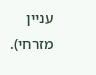עניין מזרחי).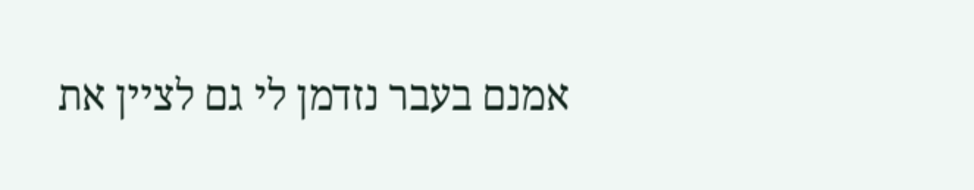אמנם בעבר נזדמן לי גם לציין את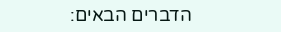הדברים הבאים: